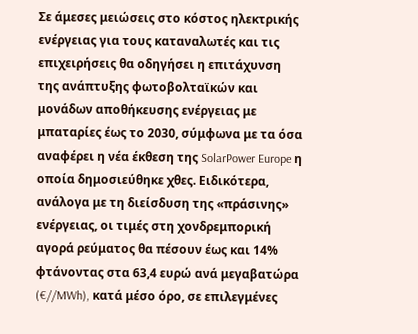Σε άμεσες μειώσεις στο κόστος ηλεκτρικής ενέργειας για τους καταναλωτές και τις επιχειρήσεις θα οδηγήσει η επιτάχυνση της ανάπτυξης φωτοβολταϊκών και μονάδων αποθήκευσης ενέργειας με μπαταρίες έως το 2030, σύμφωνα με τα όσα αναφέρει η νέα έκθεση της SolarPower Europe η οποία δημοσιεύθηκε χθες. Ειδικότερα, ανάλογα με τη διείσδυση της «πράσινης» ενέργειας, οι τιμές στη χονδρεμπορική αγορά ρεύματος θα πέσουν έως και 14% φτάνοντας στα 63,4 ευρώ ανά μεγαβατώρα (€//MWh), κατά μέσο όρο, σε επιλεγμένες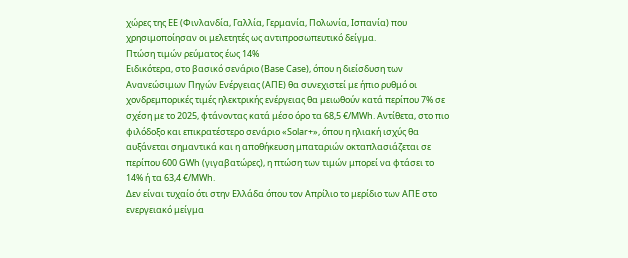χώρες της ΕΕ (Φινλανδία, Γαλλία, Γερμανία, Πολωνία, Ισπανία) που χρησιμοποίησαν οι μελετητές ως αντιπροσωπευτικό δείγμα.
Πτώση τιμών ρεύματος έως 14%
Ειδικότερα, στο βασικό σενάριο (Base Case), όπου η διείσδυση των Ανανεώσιμων Πηγών Ενέργειας (ΑΠΕ) θα συνεχιστεί με ήπιο ρυθμό οι χονδρεμπορικές τιμές ηλεκτρικής ενέργειας θα μειωθούν κατά περίπου 7% σε σχέση με το 2025, φτάνοντας κατά μέσο όρο τα 68,5 €/MWh. Αντίθετα, στο πιο φιλόδοξο και επικρατέστερο σενάριο «Solar+», όπου η ηλιακή ισχύς θα αυξάνεται σημαντικά και η αποθήκευση μπαταριών οκταπλασιάζεται σε περίπου 600 GWh (γιγαβατώρες), η πτώση των τιμών μπορεί να φτάσει το 14% ή τα 63,4 €/MWh.
Δεν είναι τυχαίο ότι στην Ελλάδα όπου τον Απρίλιο το μερίδιο των ΑΠΕ στο ενεργειακό μείγμα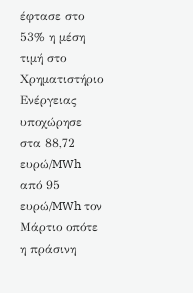έφτασε στο 53% η μέση τιμή στο Χρηματιστήριο Ενέργειας υποχώρησε στα 88,72 ευρώ/MWh από 95 ευρώ/MWh τον Μάρτιο οπότε η πράσινη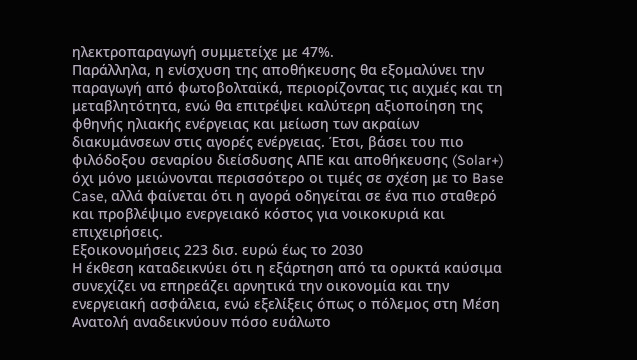ηλεκτροπαραγωγή συμμετείχε με 47%.
Παράλληλα, η ενίσχυση της αποθήκευσης θα εξομαλύνει την παραγωγή από φωτοβολταϊκά, περιορίζοντας τις αιχμές και τη μεταβλητότητα, ενώ θα επιτρέψει καλύτερη αξιοποίηση της φθηνής ηλιακής ενέργειας και μείωση των ακραίων διακυμάνσεων στις αγορές ενέργειας. Έτσι, βάσει του πιο φιλόδοξου σεναρίου διείσδυσης ΑΠΕ και αποθήκευσης (Solar+) όχι μόνο μειώνονται περισσότερο οι τιμές σε σχέση με το Base Case, αλλά φαίνεται ότι η αγορά οδηγείται σε ένα πιο σταθερό και προβλέψιμο ενεργειακό κόστος για νοικοκυριά και επιχειρήσεις.
Εξοικονομήσεις 223 δισ. ευρώ έως το 2030
Η έκθεση καταδεικνύει ότι η εξάρτηση από τα ορυκτά καύσιμα συνεχίζει να επηρεάζει αρνητικά την οικονομία και την ενεργειακή ασφάλεια, ενώ εξελίξεις όπως ο πόλεμος στη Μέση Ανατολή αναδεικνύουν πόσο ευάλωτο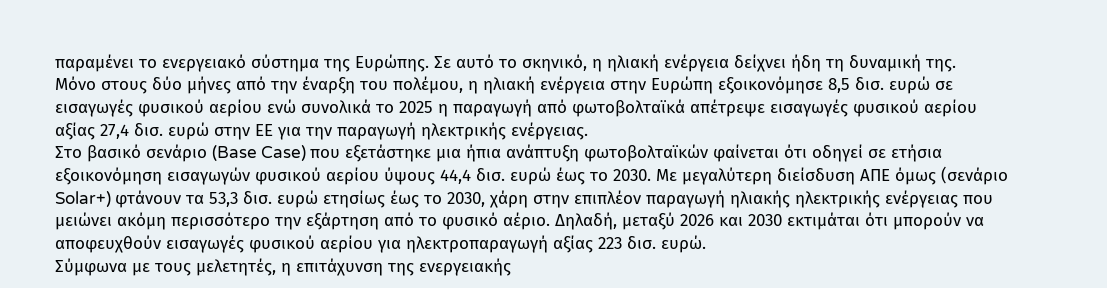παραμένει το ενεργειακό σύστημα της Ευρώπης. Σε αυτό το σκηνικό, η ηλιακή ενέργεια δείχνει ήδη τη δυναμική της.
Μόνο στους δύο μήνες από την έναρξη του πολέμου, η ηλιακή ενέργεια στην Ευρώπη εξοικονόμησε 8,5 δισ. ευρώ σε εισαγωγές φυσικού αερίου ενώ συνολικά το 2025 η παραγωγή από φωτοβολταϊκά απέτρεψε εισαγωγές φυσικού αερίου αξίας 27,4 δισ. ευρώ στην ΕΕ για την παραγωγή ηλεκτρικής ενέργειας.
Στο βασικό σενάριο (Base Case) που εξετάστηκε μια ήπια ανάπτυξη φωτοβολταϊκών φαίνεται ότι οδηγεί σε ετήσια εξοικονόμηση εισαγωγών φυσικού αερίου ύψους 44,4 δισ. ευρώ έως το 2030. Με μεγαλύτερη διείσδυση ΑΠΕ όμως (σενάριο Solar+) φτάνουν τα 53,3 δισ. ευρώ ετησίως έως το 2030, χάρη στην επιπλέον παραγωγή ηλιακής ηλεκτρικής ενέργειας που μειώνει ακόμη περισσότερο την εξάρτηση από το φυσικό αέριο. Δηλαδή, μεταξύ 2026 και 2030 εκτιμάται ότι μπορούν να αποφευχθούν εισαγωγές φυσικού αερίου για ηλεκτροπαραγωγή αξίας 223 δισ. ευρώ.
Σύμφωνα με τους μελετητές, η επιτάχυνση της ενεργειακής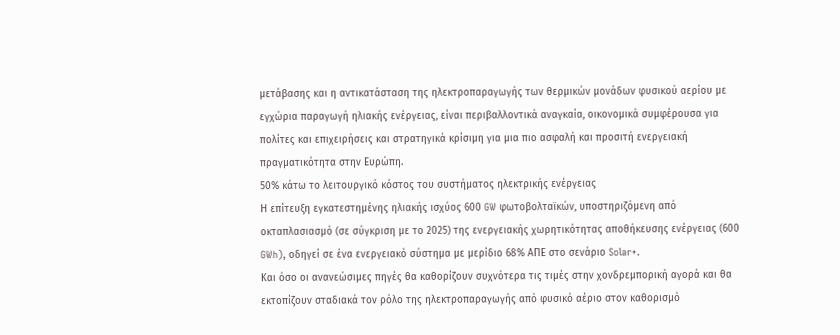μετάβασης και η αντικατάσταση της ηλεκτροπαραγωγής των θερμικών μονάδων φυσικού αερίου με εγχώρια παραγωγή ηλιακής ενέργειας, είναι περιβαλλοντικά αναγκαία, οικονομικά συμφέρουσα για πολίτες και επιχειρήσεις και στρατηγικά κρίσιμη για μια πιο ασφαλή και προσιτή ενεργειακή πραγματικότητα στην Ευρώπη.
50% κάτω το λειτουργικό κόστος του συστήματος ηλεκτρικής ενέργειας
Η επίτευξη εγκατεστημένης ηλιακής ισχύος 600 GW φωτοβολταϊκών, υποστηριζόμενη από οκταπλασιασμό (σε σύγκριση με το 2025) της ενεργειακής χωρητικότητας αποθήκευσης ενέργειας (600 GWh), οδηγεί σε ένα ενεργειακό σύστημα με μερίδιο 68% ΑΠΕ στο σενάριο Solar+.
Και όσο οι ανανεώσιμες πηγές θα καθορίζουν συχνότερα τις τιμές στην χονδρεμπορική αγορά και θα εκτοπίζουν σταδιακά τον ρόλο της ηλεκτροπαραγωγής από φυσικό αέριο στον καθορισμό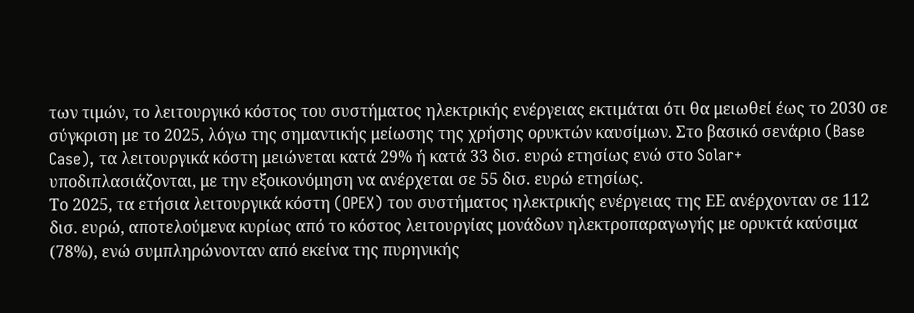των τιμών, το λειτουργικό κόστος του συστήματος ηλεκτρικής ενέργειας εκτιμάται ότι θα μειωθεί έως το 2030 σε σύγκριση με το 2025, λόγω της σημαντικής μείωσης της χρήσης ορυκτών καυσίμων. Στο βασικό σενάριο (Base Case), τα λειτουργικά κόστη μειώνεται κατά 29% ή κατά 33 δισ. ευρώ ετησίως ενώ στο Solar+ υποδιπλασιάζονται, με την εξοικονόμηση να ανέρχεται σε 55 δισ. ευρώ ετησίως.
Το 2025, τα ετήσια λειτουργικά κόστη (OPEX) του συστήματος ηλεκτρικής ενέργειας της ΕΕ ανέρχονταν σε 112 δισ. ευρώ, αποτελούμενα κυρίως από το κόστος λειτουργίας μονάδων ηλεκτροπαραγωγής με ορυκτά καύσιμα (78%), ενώ συμπληρώνονταν από εκείνα της πυρηνικής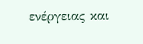ενέργειας και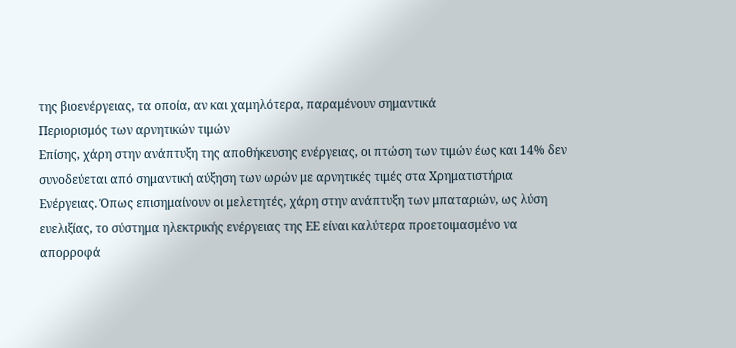της βιοενέργειας, τα οποία, αν και χαμηλότερα, παραμένουν σημαντικά
Περιορισμός των αρνητικών τιμών
Επίσης, χάρη στην ανάπτυξη της αποθήκευσης ενέργειας, οι πτώση των τιμών έως και 14% δεν συνοδεύεται από σημαντική αύξηση των ωρών με αρνητικές τιμές στα Χρηματιστήρια Ενέργειας. Όπως επισημαίνουν οι μελετητές, χάρη στην ανάπτυξη των μπαταριών, ως λύση ευελιξίας, το σύστημα ηλεκτρικής ενέργειας της ΕΕ είναι καλύτερα προετοιμασμένο να απορροφά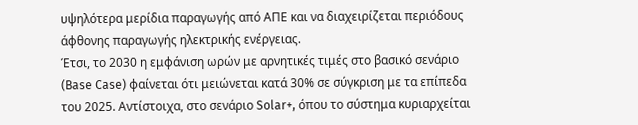υψηλότερα μερίδια παραγωγής από ΑΠΕ και να διαχειρίζεται περιόδους άφθονης παραγωγής ηλεκτρικής ενέργειας.
Έτσι, το 2030 η εμφάνιση ωρών με αρνητικές τιμές στο βασικό σενάριο (Base Case) φαίνεται ότι μειώνεται κατά 30% σε σύγκριση με τα επίπεδα του 2025. Αντίστοιχα, στο σενάριο Solar+, όπου το σύστημα κυριαρχείται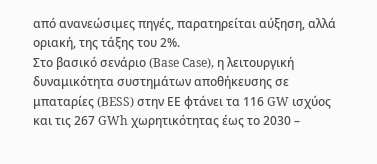από ανανεώσιμες πηγές, παρατηρείται αύξηση, αλλά οριακή, της τάξης του 2%.
Στο βασικό σενάριο (Base Case), η λειτουργική δυναμικότητα συστημάτων αποθήκευσης σε μπαταρίες (BESS) στην ΕΕ φτάνει τα 116 GW ισχύος και τις 267 GWh χωρητικότητας έως το 2030 –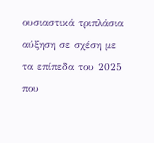ουσιαστικά τριπλάσια αύξηση σε σχέση με τα επίπεδα του 2025 που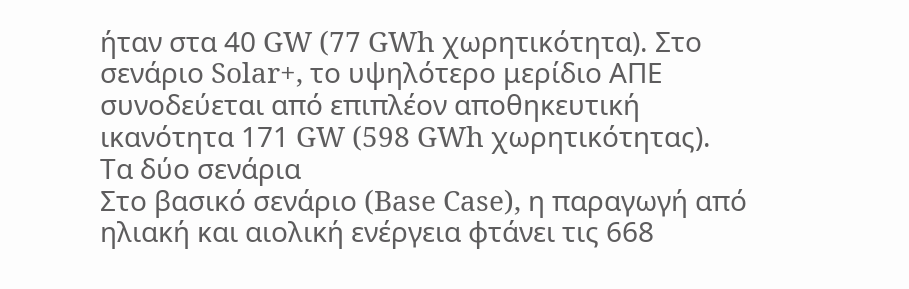ήταν στα 40 GW (77 GWh χωρητικότητα). Στο σενάριο Solar+, το υψηλότερο μερίδιο ΑΠΕ συνοδεύεται από επιπλέον αποθηκευτική ικανότητα 171 GW (598 GWh χωρητικότητας).
Τα δύο σενάρια
Στο βασικό σενάριο (Base Case), η παραγωγή από ηλιακή και αιολική ενέργεια φτάνει τις 668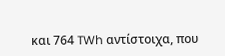και 764 TWh αντίστοιχα, που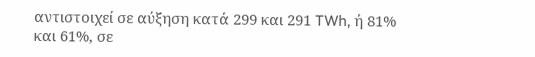αντιστοιχεί σε αύξηση κατά 299 και 291 TWh, ή 81% και 61%, σε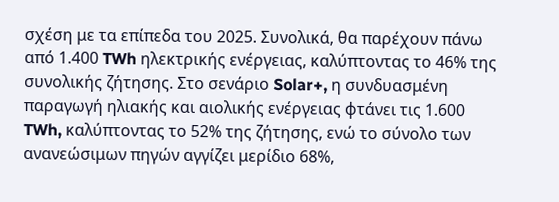σχέση με τα επίπεδα του 2025. Συνολικά, θα παρέχουν πάνω από 1.400 TWh ηλεκτρικής ενέργειας, καλύπτοντας το 46% της συνολικής ζήτησης. Στο σενάριο Solar+, η συνδυασμένη παραγωγή ηλιακής και αιολικής ενέργειας φτάνει τις 1.600 TWh, καλύπτοντας το 52% της ζήτησης, ενώ το σύνολο των ανανεώσιμων πηγών αγγίζει μερίδιο 68%,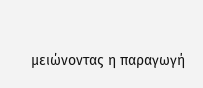μειώνοντας η παραγωγή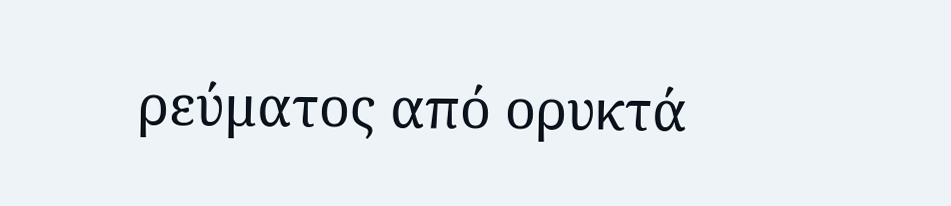ρεύματος από ορυκτά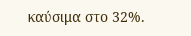καύσιμα στο 32%.